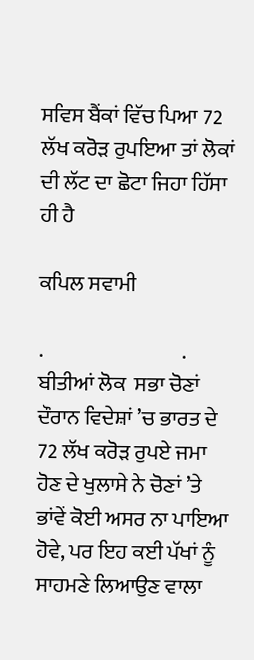ਸਵਿਸ ਬੈਂਕਾਂ ਵਿੱਚ ਪਿਆ 72 ਲੱਖ ਕਰੋੜ ਰੁਪਇਆ ਤਾਂ ਲੋਕਾਂ ਦੀ ਲੱਟ ਦਾ ਛੋਟਾ ਜਿਹਾ ਹਿੱਸਾ ਹੀ ਹੈ

ਕਪਿਲ ਸਵਾਮੀ

.                                 . ਬੀਤੀਆਂ ਲੋਕ  ਸਭਾ ਚੋਣਾਂ ਦੌਰਾਨ ਵਿਦੇਸ਼ਾਂ ’ਚ ਭਾਰਤ ਦੇ 72 ਲੱਖ ਕਰੋੜ ਰੁਪਏ ਜਮਾ ਹੋਣ ਦੇ ਖੁਲਾਸੇ ਨੇ ਚੋਣਾਂ ’ਤੇ ਭਾਂਵੇਂ ਕੋਈ ਅਸਰ ਨਾ ਪਾਇਆ ਹੋਵੇ, ਪਰ ਇਹ ਕਈ ਪੱਖਾਂ ਨੂੰ ਸਾਹਮਣੇ ਲਿਆਉਣ ਵਾਲਾ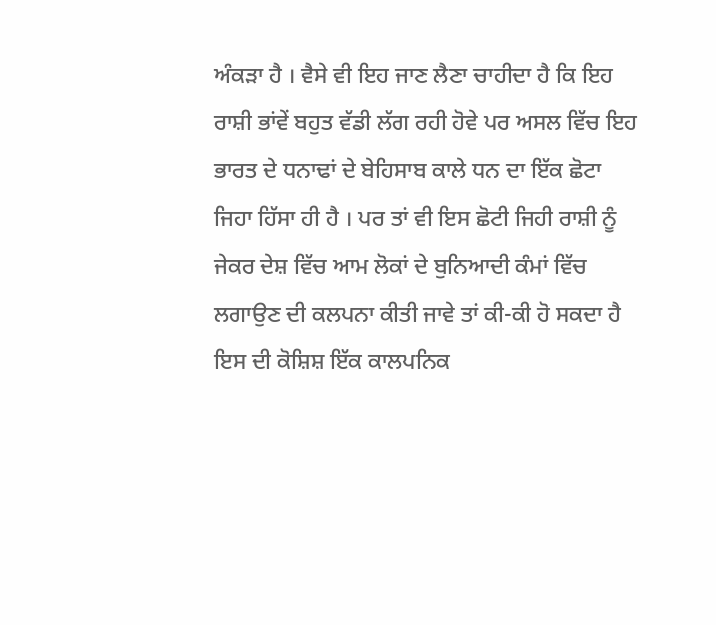ਅੰਕੜਾ ਹੈ । ਵੈਸੇ ਵੀ ਇਹ ਜਾਣ ਲੈਣਾ ਚਾਹੀਦਾ ਹੈ ਕਿ ਇਹ ਰਾਸ਼ੀ ਭਾਂਵੇਂ ਬਹੁਤ ਵੱਡੀ ਲੱਗ ਰਹੀ ਹੋਵੇ ਪਰ ਅਸਲ ਵਿੱਚ ਇਹ ਭਾਰਤ ਦੇ ਧਨਾਢਾਂ ਦੇ ਬੇਹਿਸਾਬ ਕਾਲੇ ਧਨ ਦਾ ਇੱਕ ਛੋਟਾ ਜਿਹਾ ਹਿੱਸਾ ਹੀ ਹੈ । ਪਰ ਤਾਂ ਵੀ ਇਸ ਛੋਟੀ ਜਿਹੀ ਰਾਸ਼ੀ ਨੂੰ ਜੇਕਰ ਦੇਸ਼ ਵਿੱਚ ਆਮ ਲੋਕਾਂ ਦੇ ਬੁਨਿਆਦੀ ਕੰਮਾਂ ਵਿੱਚ ਲਗਾਉਣ ਦੀ ਕਲਪਨਾ ਕੀਤੀ ਜਾਵੇ ਤਾਂ ਕੀ-ਕੀ ਹੋ ਸਕਦਾ ਹੈ ਇਸ ਦੀ ਕੋਸ਼ਿਸ਼ ਇੱਕ ਕਾਲਪਨਿਕ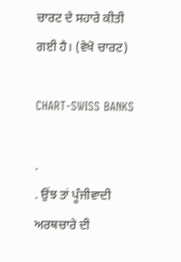ਚਾਰਟ ਦੇ ਸਹਾਰੇ ਕੀਤੀ ਗਈ ਹੈ। (ਵੇਖੋ ਚਾਰਟ)

CHART-SWISS BANKS

.                                 . ਉਂਝ ਤਾਂ ਪੂੰਜੀਵਾਦੀ ਅਰਥਚਾਰੇ ਦੀ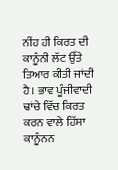ਨੀਂਹ ਹੀ ਕਿਰਤ ਦੀ ਕਾਨੂੰਨੀ ਲੱਟ ਉੱਤੇ ਤਿਆਰ ਕੀਤੀ ਜਾਂਦੀ ਹੈ। ਭਾਵ ਪੂੰਜੀਵਾਦੀ ਢਾਂਚੇ ਵਿੱਚ ਕਿਰਤ ਕਰਨ ਵਾਲੇ ਹਿੱਸਾ ਕਾਨੂੰਨਨ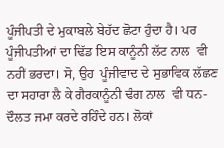ਪੂੰਜੀਪਤੀ ਦੇ ਮੁਕਾਬਲੇ ਬੇਹੱਦ ਛੋਟਾ ਹੁੰਦਾ ਹੈ। ਪਰ ਪੂੰਜੀਪਤੀਆਂ ਦਾ ਢਿੱਡ ਇਸ ਕਾਨੂੰਨੀ ਲੱਟ ਨਾਲ  ਵੀ ਨਹੀਂ ਭਰਦਾ। ਸੋ, ਉਹ  ਪੂੰਜੀਵਾਦ ਦੇ ਸੁਭਾਵਿਕ ਲੱਛਣ ਦਾ ਸਹਾਰਾ ਲੈ ਕੇ ਗੈਰਕਾਨੂੰਨੀ ਢੰਗ ਨਾਲ  ਵੀ ਧਨ-ਦੌਲਤ ਜਮਾ ਕਰਦੇ ਰਹਿੰਦੇ ਹਨ। ਲੋਕਾਂ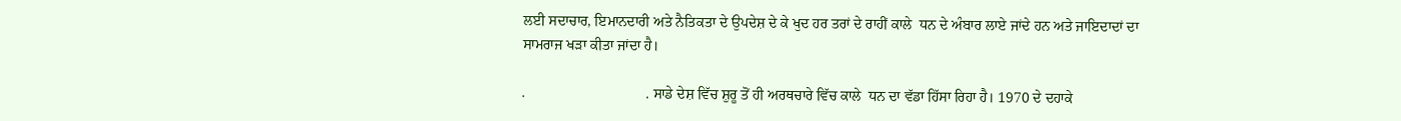ਲਈ ਸਦਾਚਾਰ, ਇਮਾਨਦਾਰੀ ਅਤੇ ਨੈਤਿਕਤਾ ਦੇ ਉਪਦੇਸ਼ ਦੇ ਕੇ ਖੁਦ ਹਰ ਤਰਾਂ ਦੇ ਰਾਹੀਂ ਕਾਲੇ  ਧਨ ਦੇ ਅੰਬਾਰ ਲਾਏ ਜਾਂਦੇ ਹਨ ਅਤੇ ਜਾਇਦਾਦਾਂ ਦਾ ਸਾਮਰਾਜ ਖੜਾ ਕੀਤਾ ਜਾਂਦਾ ਹੈ।

.                                 . ਸਾਡੇ ਦੇਸ਼ ਵਿੱਚ ਸ਼ੁਰੂ ਤੋਂ ਹੀ ਅਰਥਚਾਰੇ ਵਿੱਚ ਕਾਲੇ  ਧਨ ਦਾ ਵੱਡਾ ਹਿੱਸਾ ਰਿਹਾ ਹੈ। 1970 ਦੇ ਦਹਾਕੇ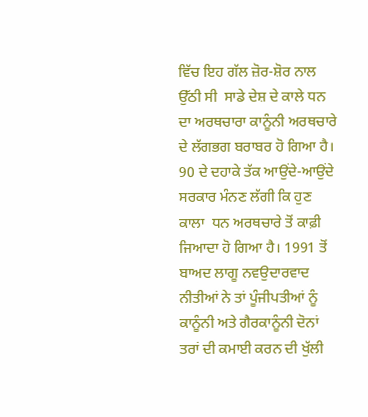ਵਿੱਚ ਇਹ ਗੱਲ ਜ਼ੋਰ-ਸ਼ੋਰ ਨਾਲ ਉੱਠੀ ਸੀ  ਸਾਡੇ ਦੇਸ਼ ਦੇ ਕਾਲੇ ਧਨ ਦਾ ਅਰਥਚਾਰਾ ਕਾਨੂੰਨੀ ਅਰਥਚਾਰੇ ਦੇ ਲੱਗਭਗ ਬਰਾਬਰ ਹੋ ਗਿਆ ਹੈ। 90 ਦੇ ਦਹਾਕੇ ਤੱਕ ਆਉਂਦੇ-ਆਉਂਦੇ ਸਰਕਾਰ ਮੰਨਣ ਲੱਗੀ ਕਿ ਹੁਣ ਕਾਲਾ  ਧਨ ਅਰਥਚਾਰੇ ਤੋਂ ਕਾਫ਼ੀ ਜਿਆਦਾ ਹੋ ਗਿਆ ਹੈ। 1991 ਤੋਂ ਬਾਅਦ ਲਾਗੂ ਨਵਉਦਾਰਵਾਦ ਨੀਤੀਆਂ ਨੇ ਤਾਂ ਪੂੰਜੀਪਤੀਆਂ ਨੂੰ ਕਾਨੂੰਨੀ ਅਤੇ ਗੈਰਕਾਨੂੰਨੀ ਦੋਨਾਂ ਤਰਾਂ ਦੀ ਕਮਾਈ ਕਰਨ ਦੀ ਖੁੱਲੀ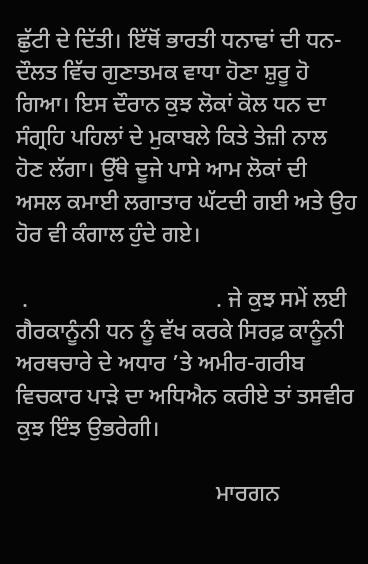ਛੁੱਟੀ ਦੇ ਦਿੱਤੀ। ਇੱਥੋਂ ਭਾਰਤੀ ਧਨਾਢਾਂ ਦੀ ਧਨ-ਦੌਲਤ ਵਿੱਚ ਗੁਣਾਤਮਕ ਵਾਧਾ ਹੋਣਾ ਸ਼ੁਰੂ ਹੋ ਗਿਆ। ਇਸ ਦੌਰਾਨ ਕੁਝ ਲੋਕਾਂ ਕੋਲ ਧਨ ਦਾ ਸੰਗ੍ਰਹਿ ਪਹਿਲਾਂ ਦੇ ਮੁਕਾਬਲੇ ਕਿਤੇ ਤੇਜ਼ੀ ਨਾਲ ਹੋਣ ਲੱਗਾ। ਉੱਥੇ ਦੂਜੇ ਪਾਸੇ ਆਮ ਲੋਕਾਂ ਦੀ ਅਸਲ ਕਮਾਈ ਲਗਾਤਾਰ ਘੱਟਦੀ ਗਈ ਅਤੇ ਉਹ ਹੋਰ ਵੀ ਕੰਗਾਲ ਹੁੰਦੇ ਗਏ।

 .                                 . ਜੇ ਕੁਝ ਸਮੇਂ ਲਈ ਗੈਰਕਾਨੂੰਨੀ ਧਨ ਨੂੰ ਵੱਖ ਕਰਕੇ ਸਿਰਫ਼ ਕਾਨੂੰਨੀ ਅਰਥਚਾਰੇ ਦੇ ਅਧਾਰ ’ਤੇ ਅਮੀਰ-ਗਰੀਬ ਵਿਚਕਾਰ ਪਾੜੇ ਦਾ ਅਧਿਐਨ ਕਰੀਏ ਤਾਂ ਤਸਵੀਰ ਕੁਝ ਇੰਝ ਉਭਰੇਗੀ।

                                   ਮਾਰਗਨ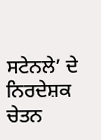ਸਟੇਨਲੇ’ ਦੇ ਨਿਰਦੇਸ਼ਕ ਚੇਤਨ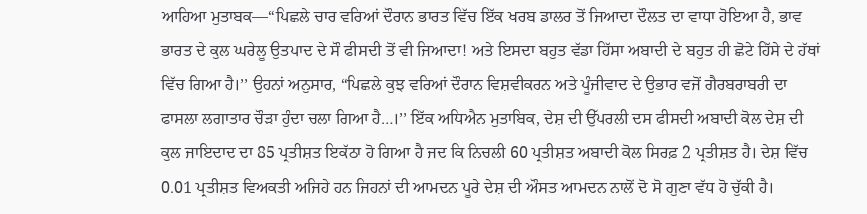ਆਹਿਆ ਮੁਤਾਬਕ—“ਪਿਛਲੇ ਚਾਰ ਵਰਿਆਂ ਦੌਰਾਨ ਭਾਰਤ ਵਿੱਚ ਇੱਕ ਖਰਬ ਡਾਲਰ ਤੋਂ ਜਿਆਦਾ ਦੌਲਤ ਦਾ ਵਾਧਾ ਹੋਇਆ ਹੈ, ਭਾਵ ਭਾਰਤ ਦੇ ਕੁਲ ਘਰੇਲੂ ਉਤਪਾਦ ਦੇ ਸੌ ਫੀਸਦੀ ਤੋਂ ਵੀ ਜਿਆਦਾ! ਅਤੇ ਇਸਦਾ ਬਹੁਤ ਵੱਡਾ ਹਿੱਸਾ ਅਬਾਦੀ ਦੇ ਬਹੁਤ ਹੀ ਛੋਟੇ ਹਿੱਸੇ ਦੇ ਹੱਥਾਂ ਵਿੱਚ ਗਿਆ ਹੈ।’’ ਉਹਨਾਂ ਅਨੁਸਾਰ, “ਪਿਛਲੇ ਕੁਝ ਵਰਿਆਂ ਦੌਰਾਨ ਵਿਸ਼ਵੀਕਰਨ ਅਤੇ ਪੂੰਜੀਵਾਦ ਦੇ ਉਭਾਰ ਵਜੋਂ ਗੈਰਬਰਾਬਰੀ ਦਾ ਫਾਸਲਾ ਲਗਾਤਾਰ ਚੌੜਾ ਹੁੰਦਾ ਚਲਾ ਗਿਆ ਹੈ…।’’ ਇੱਕ ਅਧਿਐਨ ਮੁਤਾਬਿਕ, ਦੇਸ਼ ਦੀ ਉੱਪਰਲੀ ਦਸ ਫੀਸਦੀ ਅਬਾਦੀ ਕੋਲ ਦੇਸ਼ ਦੀ ਕੁਲ ਜਾਇਦਾਦ ਦਾ 85 ਪ੍ਰਤੀਸ਼ਤ ਇਕੱਠਾ ਹੋ ਗਿਆ ਹੈ ਜਦ ਕਿ ਨਿਚਲੀ 60 ਪ੍ਰਤੀਸ਼ਤ ਅਬਾਦੀ ਕੋਲ ਸਿਰਫ਼ 2 ਪ੍ਰਤੀਸ਼ਤ ਹੈ। ਦੇਸ਼ ਵਿੱਚ 0.01 ਪ੍ਰਤੀਸ਼ਤ ਵਿਅਕਤੀ ਅਜਿਹੇ ਹਨ ਜਿਹਨਾਂ ਦੀ ਆਮਦਨ ਪੂਰੇ ਦੇਸ਼ ਦੀ ਔਸਤ ਆਮਦਨ ਨਾਲੋਂ ਦੋ ਸੋ ਗੁਣਾ ਵੱਧ ਹੋ ਚੁੱਕੀ ਹੈ।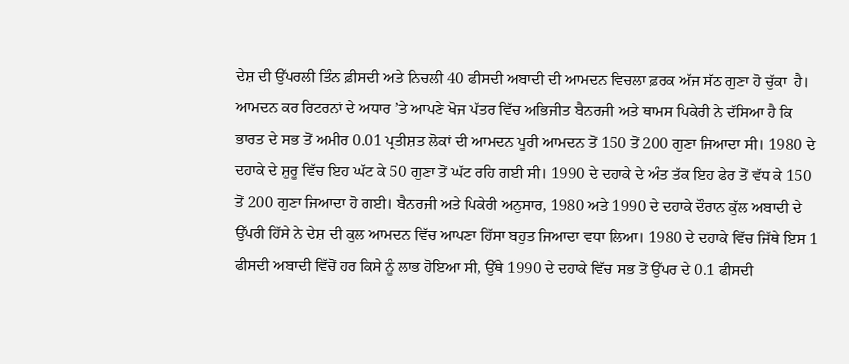ਦੇਸ਼ ਦੀ ਉੱਪਰਲੀ ਤਿੰਨ ਫ਼ੀਸਦੀ ਅਤੇ ਨਿਚਲੀ 40 ਫੀਸਦੀ ਅਬਾਦੀ ਦੀ ਆਮਦਨ ਵਿਚਲਾ ਫ਼ਰਕ ਅੱਜ ਸੱਠ ਗੁਣਾ ਹੋ ਚੁੱਕਾ  ਹੈ। ਆਮਦਨ ਕਰ ਰਿਟਰਨਾਂ ਦੇ ਅਧਾਰ ’ਤੇ ਆਪਣੇ ਖੋਜ ਪੱਤਰ ਵਿੱਚ ਅਭਿਜੀਤ ਬੈਨਰਜੀ ਅਤੇ ਥਾਮਸ ਪਿਕੇਰੀ ਨੇ ਦੱਸਿਆ ਹੈ ਕਿ ਭਾਰਤ ਦੇ ਸਭ ਤੋਂ ਅਮੀਰ 0.01 ਪ੍ਰਤੀਸ਼ਤ ਲੋਕਾਂ ਦੀ ਆਮਦਨ ਪੂਰੀ ਆਮਦਨ ਤੋਂ 150 ਤੋਂ 200 ਗੁਣਾ ਜਿਆਦਾ ਸੀ। 1980 ਦੇ ਦਹਾਕੇ ਦੇ ਸ਼ੁਰੂ ਵਿੱਚ ਇਹ ਘੱਟ ਕੇ 50 ਗੁਣਾ ਤੋਂ ਘੱਟ ਰਹਿ ਗਈ ਸੀ। 1990 ਦੇ ਦਹਾਕੇ ਦੇ ਅੰਤ ਤੱਕ ਇਹ ਫੇਰ ਤੋਂ ਵੱਧ ਕੇ 150 ਤੋਂ 200 ਗੁਣਾ ਜਿਆਦਾ ਹੋ ਗਈ। ਬੈਨਰਜੀ ਅਤੇ ਪਿਕੇਰੀ ਅਨੁਸਾਰ, 1980 ਅਤੇ 1990 ਦੇ ਦਹਾਕੇ ਦੌਰਾਨ ਕੁੱਲ ਅਬਾਦੀ ਦੇ ਉੱਪਰੀ ਹਿੱਸੇ ਨੇ ਦੇਸ਼ ਦੀ ਕੁਲ ਆਮਦਨ ਵਿੱਚ ਆਪਣਾ ਹਿੱਸਾ ਬਹੁਤ ਜਿਆਦਾ ਵਧਾ ਲਿਆ। 1980 ਦੇ ਦਹਾਕੇ ਵਿੱਚ ਜਿੱਥੇ ਇਸ 1 ਫੀਸਦੀ ਅਬਾਦੀ ਵਿੱਚੋਂ ਹਰ ਕਿਸੇ ਨੂੰ ਲਾਭ ਹੋਇਆ ਸੀ, ਉੱਥੇ 1990 ਦੇ ਦਹਾਕੇ ਵਿੱਚ ਸਭ ਤੋਂ ਉੱਪਰ ਦੇ 0.1 ਫੀਸਦੀ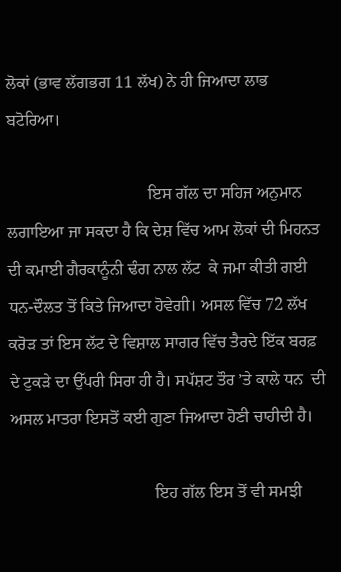ਲੋਕਾਂ (ਭਾਵ ਲੱਗਭਗ 11 ਲੱਖ) ਨੇ ਹੀ ਜਿਆਦਾ ਲਾਭ ਬਟੋਰਿਆ।

                                  ਇਸ ਗੱਲ ਦਾ ਸਹਿਜ ਅਨੁਮਾਨ ਲਗਾਇਆ ਜਾ ਸਕਦਾ ਹੈ ਕਿ ਦੇਸ਼ ਵਿੱਚ ਆਮ ਲੋਕਾਂ ਦੀ ਮਿਹਨਤ ਦੀ ਕਮਾਈ ਗੈਰਕਾਨੂੰਨੀ ਢੰਗ ਨਾਲ ਲੱਟ  ਕੇ ਜਮਾ ਕੀਤੀ ਗਈ ਧਨ-ਦੌਲਤ ਤੋਂ ਕਿਤੇ ਜਿਆਦਾ ਹੋਵੇਗੀ। ਅਸਲ ਵਿੱਚ 72 ਲੱਖ ਕਰੋੜ ਤਾਂ ਇਸ ਲੱਟ ਦੇ ਵਿਸ਼ਾਲ ਸਾਗਰ ਵਿੱਚ ਤੈਰਦੇ ਇੱਕ ਬਰਫ਼ ਦੇ ਟੁਕੜੇ ਦਾ ਉੱਪਰੀ ਸਿਰਾ ਹੀ ਹੈ। ਸਪੱਸ਼ਟ ਤੌਰ ’ਤੇ ਕਾਲੇ ਧਨ  ਦੀ ਅਸਲ ਮਾਤਰਾ ਇਸਤੋਂ ਕਈ ਗੁਣਾ ਜਿਆਦਾ ਹੋਣੀ ਚਾਹੀਦੀ ਹੈ।

                                   ਇਹ ਗੱਲ ਇਸ ਤੋਂ ਵੀ ਸਮਝੀ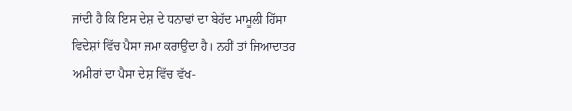ਜਾਂਦੀ ਹੈ ਕਿ ਇਸ ਦੇਸ਼ ਦੇ ਧਨਾਢਾਂ ਦਾ ਬੇਹੱਦ ਮਾਮੂਲੀ ਹਿੱਸਾ ਵਿਦੇਸ਼ਾਂ ਵਿੱਚ ਪੈਸਾ ਜਮਾ ਕਰਾਉਂਦਾ ਹੈ। ਨਹੀਂ ਤਾਂ ਜਿਆਦਾਤਰ ਅਮੀਰਾਂ ਦਾ ਪੈਸਾ ਦੇਸ਼ ਵਿੱਚ ਵੱਖ-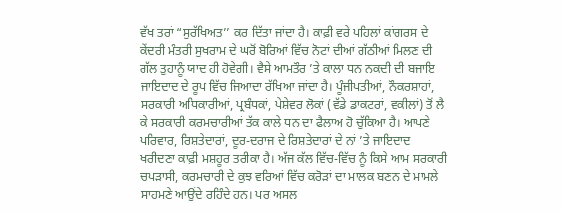ਵੱਖ ਤਰਾਂ “ਸੁਰੱਖਿਅਤ’’ ਕਰ ਦਿੱਤਾ ਜਾਂਦਾ ਹੈ। ਕਾਫ਼ੀ ਵਰੇ ਪਹਿਲਾਂ ਕਾਂਗਰਸ ਦੇ ਕੇਂਦਰੀ ਮੰਤਰੀ ਸੁਖਰਾਮ ਦੇ ਘਰੋਂ ਬੋਰਿਆਂ ਵਿੱਚ ਨੋਟਾਂ ਦੀਆਂ ਗੱਠੀਆਂ ਮਿਲਣ ਦੀ ਗੱਲ ਤੁਹਾਨੂੰ ਯਾਦ ਹੀ ਹੋਵੇਗੀ। ਵੈਸੇ ਆਮਤੌਰ ’ਤੇ ਕਾਲਾ ਧਨ ਨਕਦੀ ਦੀ ਬਜਾਇ ਜਾਇਦਾਦ ਦੇ ਰੂਪ ਵਿੱਚ ਜਿਆਦਾ ਰੱਖਿਆ ਜਾਂਦਾ ਹੈ। ਪੂੰਜੀਪਤੀਆਂ, ਨੌਕਰਸ਼ਾਹਾਂ, ਸਰਕਾਰੀ ਅਧਿਕਾਰੀਆਂ, ਪ੍ਰਬੰਧਕਾਂ, ਪੇਸ਼ੇਵਰ ਲੋਕਾਂ (ਵੱਡੇ ਡਾਕਟਰਾਂ, ਵਕੀਲਾਂ) ਤੋਂ ਲੈ ਕੇ ਸਰਕਾਰੀ ਕਰਮਚਾਰੀਆਂ ਤੱਕ ਕਾਲੇ ਧਨ ਦਾ ਫੈਲਾਅ ਹੋ ਚੁੱਕਿਆ ਹੈ। ਆਪਣੇ ਪਰਿਵਾਰ, ਰਿਸ਼ਤੇਦਾਰਾਂ, ਦੂਰ-ਦਰਾਜ ਦੇ ਰਿਸ਼ਤੇਦਾਰਾਂ ਦੇ ਨਾਂ ’ਤੇ ਜਾਇਦਾਦ ਖਰੀਦਣਾ ਕਾਫ਼ੀ ਮਸ਼ਹੂਰ ਤਰੀਕਾ ਹੈ। ਅੱਜ ਕੱਲ ਵਿੱਚ-ਵਿੱਚ ਨੂੰ ਕਿਸੇ ਆਮ ਸਰਕਾਰੀ ਚਪੜਾਸੀ, ਕਰਮਚਾਰੀ ਦੇ ਕੁਝ ਵਰਿਆਂ ਵਿੱਚ ਕਰੋੜਾਂ ਦਾ ਮਾਲਕ ਬਣਨ ਦੇ ਮਾਮਲੇ ਸਾਹਮਣੇ ਆਉਂਦੇ ਰਹਿੰਦੇ ਹਨ। ਪਰ ਅਸਲ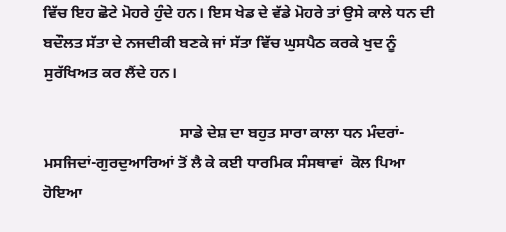ਵਿੱਚ ਇਹ ਛੋਟੇ ਮੋਹਰੇ ਹੁੰਦੇ ਹਨ। ਇਸ ਖੇਡ ਦੇ ਵੱਡੇ ਮੋਹਰੇ ਤਾਂ ਉਸੇ ਕਾਲੇ ਧਨ ਦੀ ਬਦੌਲਤ ਸੱਤਾ ਦੇ ਨਜਦੀਕੀ ਬਣਕੇ ਜਾਂ ਸੱਤਾ ਵਿੱਚ ਘੁਸਪੈਠ ਕਰਕੇ ਖੁਦ ਨੂੰ ਸੁਰੱਖਿਅਤ ਕਰ ਲੈਂਦੇ ਹਨ।

                                   ਸਾਡੇ ਦੇਸ਼ ਦਾ ਬਹੁਤ ਸਾਰਾ ਕਾਲਾ ਧਨ ਮੰਦਰਾਂ-ਮਸਜਿਦਾਂ-ਗੁਰਦੁਆਰਿਆਂ ਤੋਂ ਲੈ ਕੇ ਕਈ ਧਾਰਮਿਕ ਸੰਸਥਾਵਾਂ  ਕੋਲ ਪਿਆ ਹੋਇਆ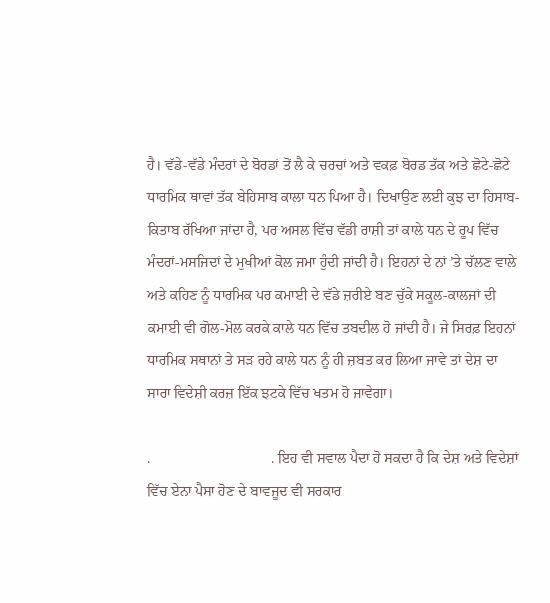ਹੈ। ਵੱਡੇ-ਵੱਡੇ ਮੰਦਰਾਂ ਦੇ ਬੋਰਡਾਂ ਤੋਂ ਲੈ ਕੇ ਚਰਚਾਂ ਅਤੇ ਵਕਫ਼ ਬੋਰਡ ਤੱਕ ਅਤੇ ਛੋਟੇ-ਛੋਟੇ ਧਾਰਮਿਕ ਥਾਵਾਂ ਤੱਕ ਬੇਹਿਸਾਬ ਕਾਲਾ ਧਨ ਪਿਆ ਹੈ। ਦਿਖਾਉਣ ਲਈ ਕੁਝ ਦਾ ਹਿਸਾਬ-ਕਿਤਾਬ ਰੱਖਿਆ ਜਾਂਦਾ ਹੈ, ਪਰ ਅਸਲ ਵਿੱਚ ਵੱਡੀ ਰਾਸ਼ੀ ਤਾਂ ਕਾਲੇ ਧਨ ਦੇ ਰੂਪ ਵਿੱਚ ਮੰਦਰਾਂ-ਮਸਜਿਦਾਂ ਦੇ ਮੁਖੀਆਂ ਕੋਲ ਜਮਾ ਹੁੰਦੀ ਜਾਂਦੀ ਹੈ। ਇਹਨਾਂ ਦੇ ਨਾਂ ’ਤੇ ਚੱਲਣ ਵਾਲੇ ਅਤੇ ਕਹਿਣ ਨੂੰ ਧਾਰਮਿਕ ਪਰ ਕਮਾਈ ਦੇ ਵੱਡੇ ਜ਼ਰੀਏ ਬਣ ਚੁੱਕੇ ਸਕੂਲ-ਕਾਲਜਾਂ ਦੀ ਕਮਾਈ ਵੀ ਗੋਲ-ਮੋਲ ਕਰਕੇ ਕਾਲੇ ਧਨ ਵਿੱਚ ਤਬਦੀਲ ਹੋ ਜਾਂਦੀ ਹੈ। ਜੇ ਸਿਰਫ਼ ਇਹਨਾਂ ਧਾਰਮਿਕ ਸਥਾਨਾਂ ਤੇ ਸੜ ਰਹੇ ਕਾਲੇ ਧਨ ਨੂੰ ਹੀ ਜ਼ਬਤ ਕਰ ਲਿਆ ਜਾਵੇ ਤਾਂ ਦੇਸ਼ ਦਾ ਸਾਰਾ ਵਿਦੇਸ਼ੀ ਕਰਜ਼ ਇੱਕ ਝਟਕੇ ਵਿੱਚ ਖਤਮ ਹੋ ਜਾਵੇਗਾ।

.                                 . ਇਹ ਵੀ ਸਵਾਲ ਪੈਦਾ ਹੋ ਸਕਦਾ ਹੈ ਕਿ ਦੇਸ਼ ਅਤੇ ਵਿਦੇਸ਼ਾਂ ਵਿੱਚ ਏਨਾ ਪੈਸਾ ਹੋਣ ਦੇ ਬਾਵਜੂਦ ਵੀ ਸਰਕਾਰ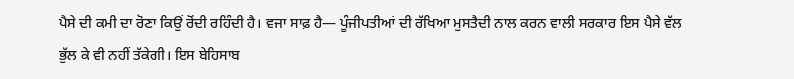ਪੈਸੇ ਦੀ ਕਮੀ ਦਾ ਰੋਣਾ ਕਿਉਂ ਰੋਂਦੀ ਰਹਿੰਦੀ ਹੈ। ਵਜਾ ਸਾਫ਼ ਹੈ— ਪੂੰਜੀਪਤੀਆਂ ਦੀ ਰੱਖਿਆ ਮੁਸਤੈਦੀ ਨਾਲ ਕਰਨ ਵਾਲੀ ਸਰਕਾਰ ਇਸ ਪੈਸੇ ਵੱਲ ਭੁੱਲ ਕੇ ਵੀ ਨਹੀਂ ਤੱਕੇਗੀ। ਇਸ ਬੇਹਿਸਾਬ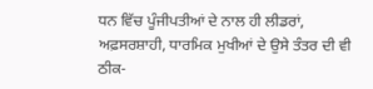ਧਨ ਵਿੱਚ ਪੂੰਜੀਪਤੀਆਂ ਦੇ ਨਾਲ ਹੀ ਲੀਡਰਾਂ, ਅਫ਼ਸਰਸ਼ਾਹੀ, ਧਾਰਮਿਕ ਮੁਖੀਆਂ ਦੇ ਉਸੇ ਤੰਤਰ ਦੀ ਵੀ ਠੀਕ-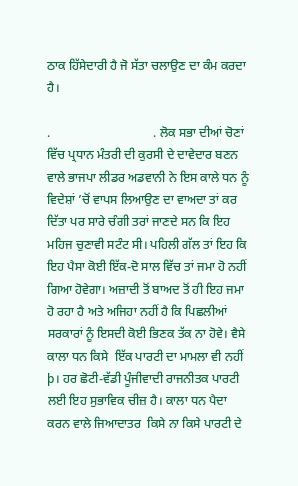ਠਾਕ ਹਿੱਸੇਦਾਰੀ ਹੈ ਜੋ ਸੱਤਾ ਚਲਾਉਣ ਦਾ ਕੰਮ ਕਰਦਾ ਹੈ।

.                                 . ਲੋਕ ਸਭਾ ਦੀਆਂ ਚੋਣਾਂ ਵਿੱਚ ਪ੍ਰਧਾਨ ਮੰਤਰੀ ਦੀ ਕੁਰਸੀ ਦੇ ਦਾਵੇਦਾਰ ਬਣਨ ਵਾਲੇ ਭਾਜਪਾ ਲੀਡਰ ਅਡਵਾਨੀ ਨੇ ਇਸ ਕਾਲੇ ਧਨ ਨੂੰ ਵਿਦੇਸ਼ਾਂ ’ਚੋਂ ਵਾਪਸ ਲਿਆਉਣ ਦਾ ਵਾਅਦਾ ਤਾਂ ਕਰ ਦਿੱਤਾ ਪਰ ਸਾਰੇ ਚੰਗੀ ਤਰਾਂ ਜਾਣਦੇ ਸਨ ਕਿ ਇਹ ਮਹਿਜ ਚੁਣਾਵੀ ਸਟੰਟ ਸੀ। ਪਹਿਲੀ ਗੱਲ ਤਾਂ ਇਹ ਕਿ ਇਹ ਪੈਸਾ ਕੋਈ ਇੱਕ-ਦੋ ਸਾਲ ਵਿੱਚ ਤਾਂ ਜਮਾ ਹੋ ਨਹੀਂ ਗਿਆ ਹੋਵੇਗਾ। ਅਜ਼ਾਦੀ ਤੋਂ ਬਾਅਦ ਤੋਂ ਹੀ ਇਹ ਜਮਾ ਹੋ ਰਹਾ ਹੈ ਅਤੇ ਅਜਿਹਾ ਨਹੀਂ ਹੈ ਕਿ ਪਿਛਲੀਆਂ ਸਰਕਾਰਾਂ ਨੂੰ ਇਸਦੀ ਕੋਈ ਭਿਣਕ ਤੱਕ ਨਾ ਹੋਵੇ। ਵੈਸੇ ਕਾਲਾ ਧਨ ਕਿਸੇ  ਇੱਕ ਪਾਰਟੀ ਦਾ ਮਾਮਲਾ ਵੀ ਨਹੀਂ þ। ਹਰ ਛੋਟੀ-ਵੱਡੀ ਪੂੰਜੀਵਾਦੀ ਰਾਜਨੀਤਕ ਪਾਰਟੀ ਲਈ ਇਹ ਸੁਭਾਵਿਕ ਚੀਜ਼ ਹੈ। ਕਾਲਾ ਧਨ ਪੈਦਾ  ਕਰਨ ਵਾਲੇ ਜਿਆਦਾਤਰ  ਕਿਸੇ ਨਾ ਕਿਸੇ ਪਾਰਟੀ ਦੇ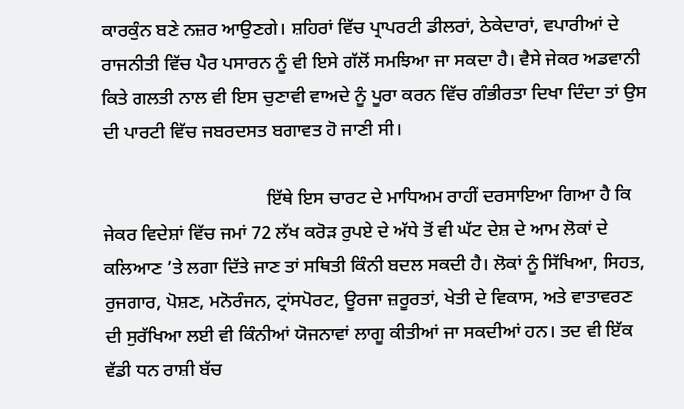ਕਾਰਕੁੰਨ ਬਣੇ ਨਜ਼ਰ ਆਉਣਗੇ। ਸ਼ਹਿਰਾਂ ਵਿੱਚ ਪ੍ਰਾਪਰਟੀ ਡੀਲਰਾਂ, ਠੇਕੇਦਾਰਾਂ, ਵਪਾਰੀਆਂ ਦੇ ਰਾਜਨੀਤੀ ਵਿੱਚ ਪੈਰ ਪਸਾਰਨ ਨੂੰ ਵੀ ਇਸੇ ਗੱਲੋਂ ਸਮਝਿਆ ਜਾ ਸਕਦਾ ਹੈ। ਵੈਸੇ ਜੇਕਰ ਅਡਵਾਨੀ ਕਿਤੇ ਗਲਤੀ ਨਾਲ ਵੀ ਇਸ ਚੁਣਾਵੀ ਵਾਅਦੇ ਨੂੰ ਪੂਰਾ ਕਰਨ ਵਿੱਚ ਗੰਭੀਰਤਾ ਦਿਖਾ ਦਿੰਦਾ ਤਾਂ ਉਸ ਦੀ ਪਾਰਟੀ ਵਿੱਚ ਜਬਰਦਸਤ ਬਗਾਵਤ ਹੋ ਜਾਣੀ ਸੀ।

                                   ਇੱਥੇ ਇਸ ਚਾਰਟ ਦੇ ਮਾਧਿਅਮ ਰਾਹੀਂ ਦਰਸਾਇਆ ਗਿਆ ਹੈ ਕਿ ਜੇਕਰ ਵਿਦੇਸ਼ਾਂ ਵਿੱਚ ਜਮਾਂ 72 ਲੱਖ ਕਰੋੜ ਰੁਪਏ ਦੇ ਅੱਧੇ ਤੋਂ ਵੀ ਘੱਟ ਦੇਸ਼ ਦੇ ਆਮ ਲੋਕਾਂ ਦੇ ਕਲਿਆਣ ’ਤੇ ਲਗਾ ਦਿੱਤੇ ਜਾਣ ਤਾਂ ਸਥਿਤੀ ਕਿੰਨੀ ਬਦਲ ਸਕਦੀ ਹੈ। ਲੋਕਾਂ ਨੂੰ ਸਿੱਖਿਆ, ਸਿਹਤ, ਰੁਜਗਾਰ, ਪੋਸ਼ਣ, ਮਨੋਰੰਜਨ, ਟ੍ਰਾਂਸਪੋਰਟ, ਊਰਜਾ ਜ਼ਰੂਰਤਾਂ, ਖੇਤੀ ਦੇ ਵਿਕਾਸ, ਅਤੇ ਵਾਤਾਵਰਣ ਦੀ ਸੁਰੱਖਿਆ ਲਈ ਵੀ ਕਿੰਨੀਆਂ ਯੋਜਨਾਵਾਂ ਲਾਗੂ ਕੀਤੀਆਂ ਜਾ ਸਕਦੀਆਂ ਹਨ। ਤਦ ਵੀ ਇੱਕ ਵੱਡੀ ਧਨ ਰਾਸ਼ੀ ਬੱਚ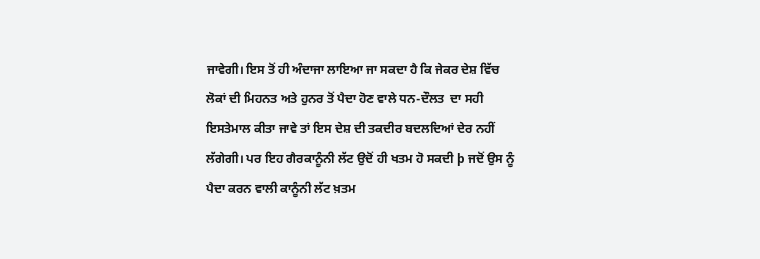ਜਾਵੇਗੀ। ਇਸ ਤੋਂ ਹੀ ਅੰਦਾਜਾ ਲਾਇਆ ਜਾ ਸਕਦਾ ਹੈ ਕਿ ਜੇਕਰ ਦੇਸ਼ ਵਿੱਚ ਲੋਕਾਂ ਦੀ ਮਿਹਨਤ ਅਤੇ ਹੁਨਰ ਤੋਂ ਪੈਦਾ ਹੋਣ ਵਾਲੇ ਧਨ-ਦੌਲਤ  ਦਾ ਸਹੀ ਇਸਤੇਮਾਲ ਕੀਤਾ ਜਾਵੇ ਤਾਂ ਇਸ ਦੇਸ਼ ਦੀ ਤਕਦੀਰ ਬਦਲਦਿਆਂ ਦੇਰ ਨਹੀਂ ਲੱਗੇਗੀ। ਪਰ ਇਹ ਗੈਰਕਾਨੂੰਨੀ ਲੱਟ ਉਦੋਂ ਹੀ ਖਤਮ ਹੋ ਸਕਦੀ þ ਜਦੋਂ ਉਸ ਨੂੰ ਪੈਦਾ ਕਰਨ ਵਾਲੀ ਕਾਨੂੰਨੀ ਲੱਟ ਖ਼ਤਮ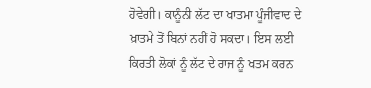ਹੋਵੇਗੀ। ਕਾਨੂੰਨੀ ਲੱਟ ਦਾ ਖਾਤਮਾ ਪੂੰਜੀਵਾਦ ਦੇ ਖ਼ਾਤਮੇ ਤੋਂ ਬਿਨਾਂ ਨਹੀਂ ਹੋ ਸਕਦਾ। ਇਸ ਲਈ ਕਿਰਤੀ ਲੋਕਾਂ ਨੂੰ ਲੱਟ ਦੇ ਰਾਜ ਨੂੰ ਖਤਮ ਕਰਨ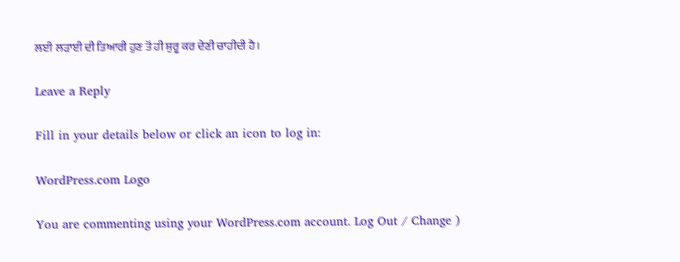ਲਈ ਲੜਾਈ ਦੀ ਤਿਆਰੀ ਹੁਣ ਤੋਂ ਹੀ ਸ਼ੁਰੂ ਕਰ ਦੇਣੀ ਚਾਹੀਦੀ ਹੈ।

Leave a Reply

Fill in your details below or click an icon to log in:

WordPress.com Logo

You are commenting using your WordPress.com account. Log Out / Change )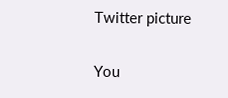Twitter picture

You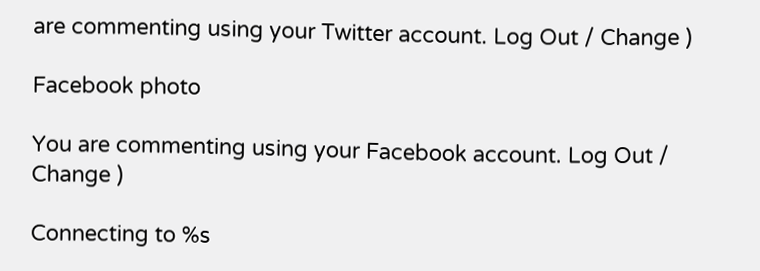are commenting using your Twitter account. Log Out / Change )

Facebook photo

You are commenting using your Facebook account. Log Out / Change )

Connecting to %s